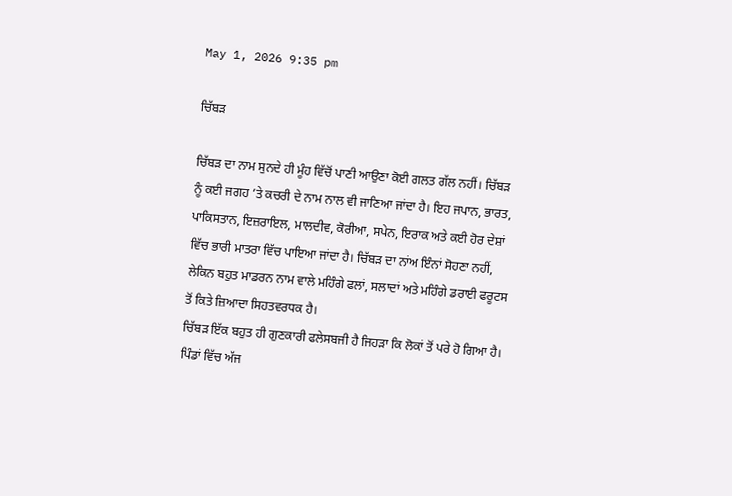May 1, 2026 9:35 pm

ਚਿੱਬੜ

ਚਿੱਬੜ ਦਾ ਨਾਮ ਸੁਨਦੇ ਹੀ ਮੂੰਹ ਵਿੱਚੋਂ ਪਾਣੀ ਆਉਣਾ ਕੋਈ ਗਲਤ ਗੱਲ ਨਹੀਂ। ਚਿੱਬੜ ਨੂੰ ਕਈ ਜਗਹ ’ਤੇ ਕਚਰੀ ਦੇ ਨਾਮ ਨਾਲ ਵੀ ਜਾਣਿਆ ਜਾਂਦਾ ਹੈ। ਇਹ ਜਪਾਨ, ਭਾਰਤ, ਪਾਕਿਸਤਾਨ, ਇਜ਼ਰਾਇਲ, ਮਾਲਦੀਵ, ਕੋਰੀਆ, ਸਪੇਨ, ਇਰਾਕ ਅਤੇ ਕਈ ਹੋਰ ਦੇਸ਼ਾਂ ਵਿੱਚ ਭਾਰੀ ਮਾਤਰਾ ਵਿੱਚ ਪਾਇਆ ਜਾਂਦਾ ਹੈ। ਚਿੱਬੜ ਦਾ ਨਾਂਅ ਇੰਨਾਂ ਸੋਹਣਾ ਨਹੀਂ, ਲੇਕਿਨ ਬਹੁਤ ਮਾਡਰਨ ਨਾਮ ਵਾਲੇ ਮਹਿੰਗੇ ਫਲਾਂ, ਸਲਾਦਾਂ ਅਤੇ ਮਹਿੰਗੇ ਡਰਾਈ ਫਰੂਟਸ ਤੋਂ ਕਿਤੇ ਜ਼ਿਆਦਾ ਸਿਹਤਵਰਧਕ ਹੈ।
ਚਿੱਬੜ ਇੱਕ ਬਹੁਤ ਹੀ ਗੁਣਕਾਰੀ ਫਲੇਸਬਜੀ ਹੈ ਜਿਹੜਾ ਕਿ ਲੋਕਾਂ ਤੋਂ ਪਰੇ ਹੋ ਗਿਆ ਹੈ। ਪਿੰਡਾਂ ਵਿੱਚ ਅੱਜ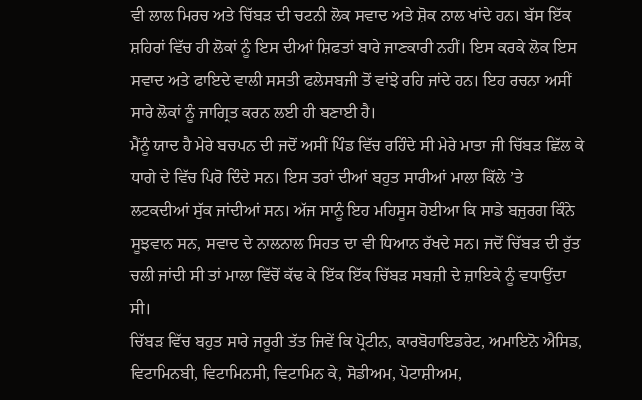ਵੀ ਲਾਲ ਮਿਰਚ ਅਤੇ ਚਿੱਬੜ ਦੀ ਚਟਨੀ ਲੋਕ ਸਵਾਦ ਅਤੇ ਸ਼ੋਕ ਨਾਲ ਖਾਂਦੇ ਹਨ। ਬੱਸ ਇੱਕ ਸ਼ਹਿਰਾਂ ਵਿੱਚ ਹੀ ਲੋਕਾਂ ਨੂੰ ਇਸ ਦੀਆਂ ਸ਼ਿਫਤਾਂ ਬਾਰੇ ਜਾਣਕਾਰੀ ਨਹੀਂ। ਇਸ ਕਰਕੇ ਲੋਕ ਇਸ ਸਵਾਦ ਅਤੇ ਫਾਇਦੇ ਵਾਲੀ ਸਸਤੀ ਫਲੇਸਬਜੀ ਤੋਂ ਵਾਂਝੇ ਰਹਿ ਜਾਂਦੇ ਹਨ। ਇਹ ਰਚਨਾ ਅਸੀਂ ਸਾਰੇ ਲੋਕਾਂ ਨੂੰ ਜਾਗ੍ਰਿਤ ਕਰਨ ਲਈ ਹੀ ਬਣਾਈ ਹੈ।
ਮੈਂਨੂੰ ਯਾਦ ਹੈ ਮੇਰੇ ਬਚਪਨ ਦੀ ਜਦੋਂ ਅਸੀਂ ਪਿੰਡ ਵਿੱਚ ਰਹਿੰਦੇ ਸੀ ਮੇਰੇ ਮਾਤਾ ਜੀ ਚਿੱਬੜ ਛਿੱਲ ਕੇ ਧਾਗੇ ਦੇ ਵਿੱਚ ਪਿਰੋ ਦਿੰਦੇ ਸਨ। ਇਸ ਤਰਾਂ ਦੀਆਂ ਬਹੁਤ ਸਾਰੀਆਂ ਮਾਲਾ ਕਿੱਲੇ ’ਤੇ ਲਟਕਦੀਆਂ ਸੁੱਕ ਜਾਂਦੀਆਂ ਸਨ। ਅੱਜ ਸਾਨੂੰ ਇਹ ਮਹਿਸੂਸ ਹੋਈਆ ਕਿ ਸਾਡੇ ਬਜੁਰਗ ਕਿੰਨੇ ਸੂਝਵਾਨ ਸਨ, ਸਵਾਦ ਦੇ ਨਾਲਨਾਲ ਸਿਹਤ ਦਾ ਵੀ ਧਿਆਨ ਰੱਖਦੇ ਸਨ। ਜਦੋਂ ਚਿੱਬੜ ਦੀ ਰੁੱਤ ਚਲੀ ਜਾਂਦੀ ਸੀ ਤਾਂ ਮਾਲਾ ਵਿੱਚੋਂ ਕੱਢ ਕੇ ਇੱਕ ਇੱਕ ਚਿੱਬੜ ਸਬਜ਼ੀ ਦੇ ਜ਼ਾਇਕੇ ਨੂੰ ਵਧਾਉਂਦਾ ਸੀ।
ਚਿੱਬੜ ਵਿੱਚ ਬਹੁਤ ਸਾਰੇ ਜਰੂਰੀ ਤੱਤ ਜਿਵੇਂ ਕਿ ਪ੍ਰੋਟੀਨ, ਕਾਰਬੋਹਾਇਡਰੇਟ, ਅਮਾਇਨੋ ਐਸਿਡ, ਵਿਟਾਮਿਨਬੀ, ਵਿਟਾਮਿਨਸੀ, ਵਿਟਾਮਿਨ ਕੇ, ਸੋਡੀਅਮ, ਪੋਟਾਸ਼ੀਅਮ,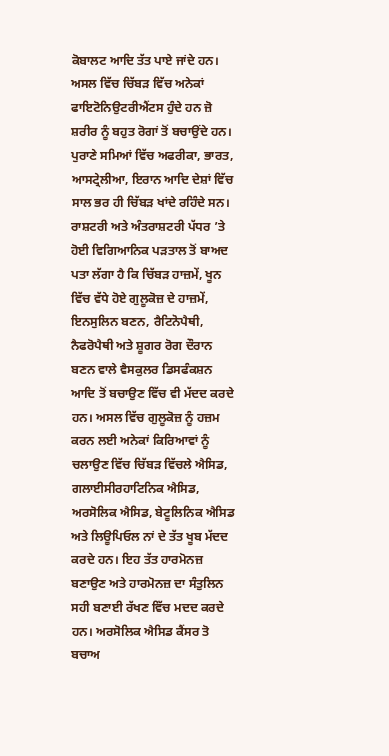ਕੋਬਾਲਟ ਆਦਿ ਤੱਤ ਪਾਏ ਜਾਂਦੇ ਹਨ। ਅਸਲ ਵਿੱਚ ਚਿੱਬੜ ਵਿੱਚ ਅਨੇਕਾਂ ਫਾਇਟੋਨਿਉਟਰੀਐਂਟਸ ਹੁੰਦੇ ਹਨ ਜ਼ੋ ਸ਼ਰੀਰ ਨੂੰ ਬਹੁਤ ਰੋਗਾਂ ਤੋਂ ਬਚਾਉਂਦੇ ਹਨ। ਪੁਰਾਣੇ ਸਮਿਆਂ ਵਿੱਚ ਅਫਰੀਕਾ, ਭਾਰਤ, ਆਸਟ੍ਰੇਲੀਆ, ਇਰਾਨ ਆਦਿ ਦੇਸ਼ਾਂ ਵਿੱਚ ਸਾਲ ਭਰ ਹੀ ਚਿੱਬੜ ਖਾਂਦੇ ਰਹਿੰਦੇ ਸਨ। ਰਾਸ਼ਟਰੀ ਅਤੇ ਅੰਤਰਾਸ਼ਟਰੀ ਪੱਧਰ ’ਤੇ ਹੋਈ ਵਿਗਿਆਨਿਕ ਪੜਤਾਲ ਤੋਂ ਬਾਅਦ ਪਤਾ ਲੱਗਾ ਹੈ ਕਿ ਚਿੱਬੜ ਹਾਜ਼ਮੇਂ, ਖੂਨ ਵਿੱਚ ਵੱਧੇ ਹੋਏ ਗੁਲੂਕੋਜ਼ ਦੇ ਹਾਜ਼ਮੇਂ, ਇਨਸੁਲਿਨ ਬਣਨ, ਰੈਟਿਨੋਪੈਥੀ, ਨੈਫਰੋਪੈਥੀ ਅਤੇ ਸ਼ੂਗਰ ਰੋਗ ਦੌਰਾਨ ਬਣਨ ਵਾਲੇ ਵੈਸਕੁਲਰ ਡਿਸਫੰਕਸ਼ਨ ਆਦਿ ਤੋਂ ਬਚਾਉਣ ਵਿੱਚ ਵੀ ਮੱਦਦ ਕਰਦੇ ਹਨ। ਅਸਲ ਵਿੱਚ ਗੁਲੂਕੋਜ਼ ਨੂੰ ਹਜ਼ਮ ਕਰਨ ਲਈ ਅਨੇਕਾਂ ਕਿਰਿਆਵਾਂ ਨੂੰ ਚਲਾਉਣ ਵਿੱਚ ਚਿੱਬੜ ਵਿੱਚਲੇ ਐਸਿਡ, ਗਲਾਈਸੀਰਹਾਟਿਨਿਕ ਐਸਿਡ, ਅਰਸੋਲਿਕ ਐਸਿਡ, ਬੇਟੂਲਿਨਿਕ ਐਸਿਡ ਅਤੇ ਲਿਊਪਿਓਲ ਨਾਂ ਦੇ ਤੱਤ ਖੂਬ ਮੱਦਦ ਕਰਦੇ ਹਨ। ਇਹ ਤੱਤ ਹਾਰਮੋਨਜ਼ ਬਣਾਉਣ ਅਤੇ ਹਾਰਮੋਨਜ਼ ਦਾ ਸੰਤੁਲਿਨ ਸਹੀ ਬਣਾਈ ਰੱਖਣ ਵਿੱਚ ਮਦਦ ਕਰਦੇ ਹਨ। ਅਰਸੋਲਿਕ ਐਸਿਡ ਕੈਂਸਰ ਤੋ ਬਚਾਅ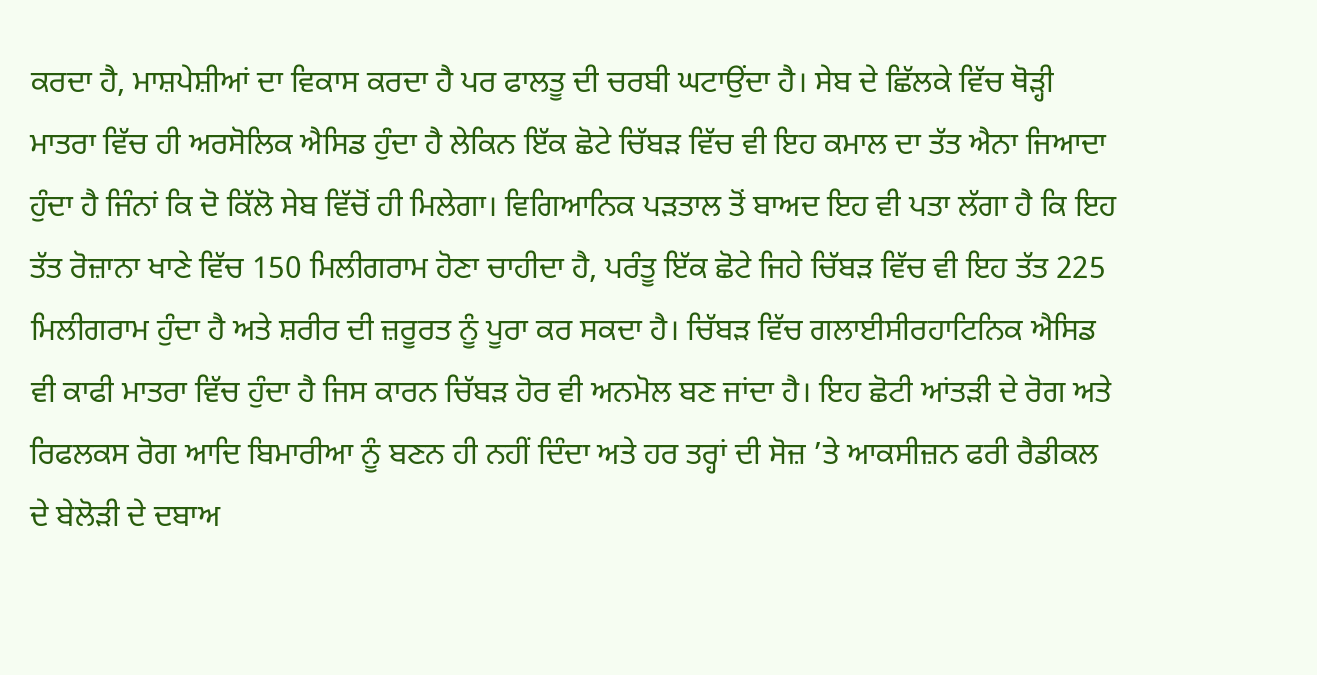ਕਰਦਾ ਹੈ, ਮਾਸ਼ਪੇਸ਼ੀਆਂ ਦਾ ਵਿਕਾਸ ਕਰਦਾ ਹੈ ਪਰ ਫਾਲਤੂ ਦੀ ਚਰਬੀ ਘਟਾਉਂਦਾ ਹੈ। ਸੇਬ ਦੇ ਛਿੱਲਕੇ ਵਿੱਚ ਥੋੜ੍ਹੀ ਮਾਤਰਾ ਵਿੱਚ ਹੀ ਅਰਸੋਲਿਕ ਐਸਿਡ ਹੁੰਦਾ ਹੈ ਲੇਕਿਨ ਇੱਕ ਛੋਟੇ ਚਿੱਬੜ ਵਿੱਚ ਵੀ ਇਹ ਕਮਾਲ ਦਾ ਤੱਤ ਐਨਾ ਜਿਆਦਾ ਹੁੰਦਾ ਹੈ ਜਿੰਨਾਂ ਕਿ ਦੋ ਕਿੱਲੋ ਸੇਬ ਵਿੱਚੋਂ ਹੀ ਮਿਲੇਗਾ। ਵਿਗਿਆਨਿਕ ਪੜਤਾਲ ਤੋਂ ਬਾਅਦ ਇਹ ਵੀ ਪਤਾ ਲੱਗਾ ਹੈ ਕਿ ਇਹ ਤੱਤ ਰੋਜ਼ਾਨਾ ਖਾਣੇ ਵਿੱਚ 150 ਮਿਲੀਗਰਾਮ ਹੋਣਾ ਚਾਹੀਦਾ ਹੈ, ਪਰੰਤੂ ਇੱਕ ਛੋਟੇ ਜਿਹੇ ਚਿੱਬੜ ਵਿੱਚ ਵੀ ਇਹ ਤੱਤ 225 ਮਿਲੀਗਰਾਮ ਹੁੰਦਾ ਹੈ ਅਤੇ ਸ਼ਰੀਰ ਦੀ ਜ਼ਰੂਰਤ ਨੂੰ ਪੂਰਾ ਕਰ ਸਕਦਾ ਹੈ। ਚਿੱਬੜ ਵਿੱਚ ਗਲਾਈਸੀਰਹਾਟਿਨਿਕ ਐਸਿਡ ਵੀ ਕਾਫੀ ਮਾਤਰਾ ਵਿੱਚ ਹੁੰਦਾ ਹੈ ਜਿਸ ਕਾਰਨ ਚਿੱਬੜ ਹੋਰ ਵੀ ਅਨਮੋਲ ਬਣ ਜਾਂਦਾ ਹੈ। ਇਹ ਛੋਟੀ ਆਂਤੜੀ ਦੇ ਰੋਗ ਅਤੇ ਰਿਫਲਕਸ ਰੋਗ ਆਦਿ ਬਿਮਾਰੀਆ ਨੂੰ ਬਣਨ ਹੀ ਨਹੀਂ ਦਿੰਦਾ ਅਤੇ ਹਰ ਤਰ੍ਹਾਂ ਦੀ ਸੋਜ਼ ’ਤੇ ਆਕਸੀਜ਼ਨ ਫਰੀ ਰੈਡੀਕਲ ਦੇ ਬੇਲੋੜੀ ਦੇ ਦਬਾਅ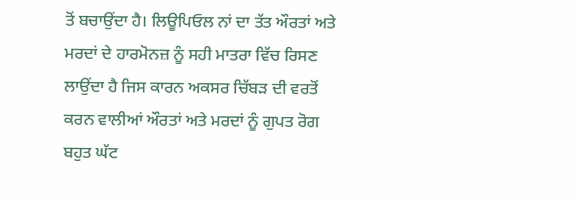ਤੋਂ ਬਚਾਉਂਦਾ ਹੈ। ਲਿਊਪਿਓਲ ਨਾਂ ਦਾ ਤੱਤ ਔਰਤਾਂ ਅਤੇ ਮਰਦਾਂ ਦੇ ਹਾਰਮੋਨਜ਼ ਨੂੰ ਸਹੀ ਮਾਤਰਾ ਵਿੱਚ ਰਿਸਣ ਲਾਉਂਦਾ ਹੈ ਜਿਸ ਕਾਰਨ ਅਕਸਰ ਚਿੱਬੜ ਦੀ ਵਰਤੋਂ ਕਰਨ ਵਾਲੀਆਂ ਔਰਤਾਂ ਅਤੇ ਮਰਦਾਂ ਨੂੰ ਗੁਪਤ ਰੋਗ ਬਹੁਤ ਘੱਟ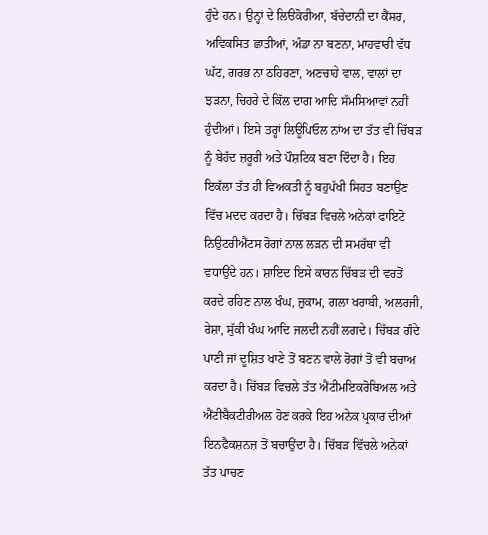ਹੁੰਦੇ ਹਨ। ਉਨ੍ਹਾਂ ਦੇ ਲਿੳਕੋਰੀਆ, ਬੱਚੇਦਾਨੀ ਦਾ ਕੈਂਸਰ, ਅਵਿਕਸਿਤ ਛਾਤੀਆਂ, ਅੰਡਾ ਨਾ ਬਣਨਾ, ਮਾਹਵਾਰੀ ਵੱਧ ਘੱਟ, ਗਰਭ ਨਾ ਠਹਿਰਣਾ, ਅਣਚਾਹੇ ਵਾਲ, ਵਾਲਾਂ ਦਾ ਝੜਨਾ, ਚਿਹਰੇ ਦੇ ਕਿੱਲ ਦਾਗ ਆਦਿ ਸੱਮਸਿਆਵਾਂ ਨਹੀਂ ਹੁੰਦੀਆਂ। ਇਸੇ ਤਰ੍ਹਾਂ ਲਿਊਪਿਓਲ ਨਾਂਅ ਦਾ ਤੱਤ ਵੀ ਚਿੱਬੜ ਨੂੰ ਬੇਹੱਦ ਜ਼ਰੂਰੀ ਅਤੇ ਪੌਸ਼ਟਿਕ ਬਣਾ ਦਿੰਦਾ ਹੈ। ਇਹ ਇਕੱਲਾ ਤੱਤ ਹੀ ਵਿਅਕਤੀ ਨੂੰ ਬਹੁਪੱਖੀ ਸਿਹਤ ਬਣਾਉਣ ਵਿੱਚ ਮਦਦ ਕਰਦਾ ਹੈ। ਚਿੱਬੜ ਵਿਚਲੇ ਅਨੇਕਾਂ ਫਾਇਟੋ ਨਿਉਟਰੀਐਂਟਸ ਰੋਗਾਂ ਨਾਲ ਲੜਨ ਦੀ ਸਮਰੱਥਾ ਵੀ ਵਧਾਉਂਦੇ ਹਨ। ਸ਼ਾਇਦ ਇਸੇ ਕਾਰਨ ਚਿੱਬੜ ਦੀ ਵਰਤੋਂ ਕਰਦੇ ਰਹਿਣ ਨਾਲ ਖੰਘ, ਜ਼ੁਕਾਮ, ਗਲਾ ਖਰਾਬੀ, ਅਲਰਜੀ, ਰੇਸ਼ਾ, ਸੁੱਕੀ ਖੰਘ ਆਦਿ ਜਲਦੀ ਨਹੀਂ ਲਗਦੇ। ਚਿੱਬੜ ਗੰਦੇ ਪਾਣੀ ਜਾਂ ਦੂਸ਼ਿਤ ਖਾਣੇ ਤੋਂ ਬਣਨ ਵਾਲੇ ਰੋਗਾਂ ਤੋਂ ਵੀ ਬਚਾਅ ਕਰਦਾ ਹੈ। ਚਿੱਬੜ ਵਿਚਲੇ ਤੱਤ ਐਂਟੀਮਇਕਰੋਬਿਅਲ ਅਤੇ ਐਂਟੀਬੈਕਟੀਰੀਅਲ ਹੋਣ ਕਰਕੇ ਇਹ ਅਨੇਕ ਪ੍ਰਕਾਰ ਦੀਆਂ ਇਨਫੈਕਸ਼ਨਜ਼ ਤੋਂ ਬਚਾਉਂਦਾ ਹੈ। ਚਿੱਬੜ ਵਿੱਚਲੇ ਅਨੇਕਾਂ ਤੱਤ ਪਾਚਣ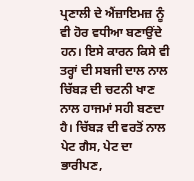ਪ੍ਰਣਾਲੀ ਦੇ ਐਂਜ਼ਾਇਮਜ਼ ਨੂੰ ਵੀ ਹੋਰ ਵਧੀਆ ਬਣਾਉਂਦੇ ਹਨ। ਇਸੇ ਕਾਰਨ ਕਿਸੇ ਵੀ ਤਰ੍ਹਾਂ ਦੀ ਸਬਜੀ ਦਾਲ ਨਾਲ ਚਿੱਬੜ ਦੀ ਚਟਨੀ ਖਾਣ ਨਾਲ ਹਾਜਮਾਂ ਸਹੀ ਬਣਦਾ ਹੈ। ਚਿੱਬੜ ਦੀ ਵਰਤੋਂ ਨਾਲ ਪੇਟ ਗੈਸ, ਪੇਟ ਦਾ ਭਾਰੀਪਣ,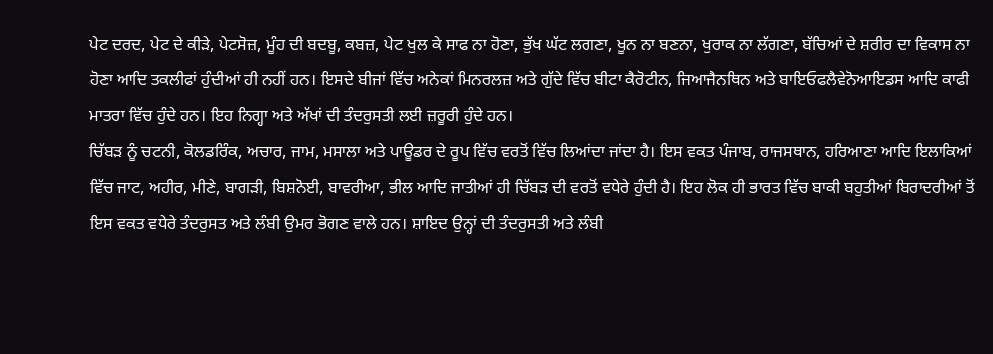ਪੇਟ ਦਰਦ, ਪੇਟ ਦੇ ਕੀੜੇ, ਪੇਟਸੋਜ਼, ਮੂੰਹ ਦੀ ਬਦਬੂ, ਕਬਜ਼, ਪੇਟ ਖੁਲ ਕੇ ਸਾਫ ਨਾ ਹੋਣਾ, ਭੁੱਖ ਘੱਟ ਲਗਣਾ, ਖੂਨ ਨਾ ਬਣਨਾ, ਖੁਰਾਕ ਨਾ ਲੱਗਣਾ, ਬੱਚਿਆਂ ਦੇ ਸ਼ਰੀਰ ਦਾ ਵਿਕਾਸ ਨਾ ਹੋਣਾ ਆਦਿ ਤਕਲੀਫਾਂ ਹੁੰਦੀਆਂ ਹੀ ਨਹੀਂ ਹਨ। ਇਸਦੇ ਬੀਜਾਂ ਵਿੱਚ ਅਨੇਕਾਂ ਮਿਨਰਲਜ਼ ਅਤੇ ਗੁੱਦੇ ਵਿੱਚ ਬੀਟਾ ਕੈਰੋਟੀਨ, ਜਿਆਜੈਨਥਿਨ ਅਤੇ ਬਾਇਓਫਲੈਵੇਨੋਆਇਡਸ ਆਦਿ ਕਾਫੀ ਮਾਤਰਾ ਵਿੱਚ ਹੁੰਦੇ ਹਨ। ਇਹ ਨਿਗ੍ਹਾ ਅਤੇ ਅੱਖਾਂ ਦੀ ਤੰਦਰੁਸਤੀ ਲਈ ਜ਼ਰੂਰੀ ਹੁੰਦੇ ਹਨ।
ਚਿੱਬੜ ਨੂੰ ਚਟਨੀ, ਕੋਲਡਰਿੰਕ, ਅਚਾਰ, ਜਾਮ, ਮਸਾਲਾ ਅਤੇ ਪਾਊਡਰ ਦੇ ਰੂਪ ਵਿੱਚ ਵਰਤੋਂ ਵਿੱਚ ਲਿਆਂਦਾ ਜਾਂਦਾ ਹੈ। ਇਸ ਵਕਤ ਪੰਜਾਬ, ਰਾਜਸਥਾਨ, ਹਰਿਆਣਾ ਆਦਿ ਇਲਾਕਿਆਂ ਵਿੱਚ ਜਾਟ, ਅਹੀਰ, ਮੀਣੇ, ਬਾਗੜੀ, ਬਿਸ਼ਨੋਈ, ਬਾਵਰੀਆ, ਭੀਲ ਆਦਿ ਜਾਤੀਆਂ ਹੀ ਚਿੱਬੜ ਦੀ ਵਰਤੋਂ ਵਧੇਰੇ ਹੁੰਦੀ ਹੈ। ਇਹ ਲੋਕ ਹੀ ਭਾਰਤ ਵਿੱਚ ਬਾਕੀ ਬਹੁਤੀਆਂ ਬਿਰਾਦਰੀਆਂ ਤੋਂ ਇਸ ਵਕਤ ਵਧੇਰੇ ਤੰਦਰੁਸਤ ਅਤੇ ਲੰਬੀ ਉਮਰ ਭੋਗਣ ਵਾਲੇ ਹਨ। ਸ਼ਾਇਦ ਉਨ੍ਹਾਂ ਦੀ ਤੰਦਰੁਸਤੀ ਅਤੇ ਲੰਬੀ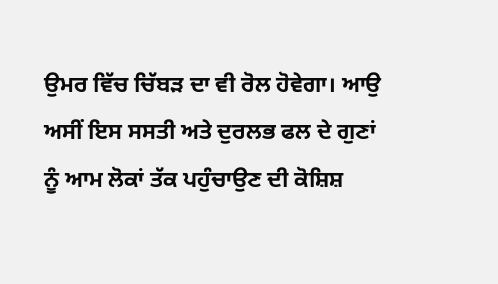ਉਮਰ ਵਿੱਚ ਚਿੱਬੜ ਦਾ ਵੀ ਰੋਲ ਹੋਵੇਗਾ। ਆਉ ਅਸੀਂ ਇਸ ਸਸਤੀ ਅਤੇ ਦੁਰਲਭ ਫਲ ਦੇ ਗੁਣਾਂ ਨੂੰ ਆਮ ਲੋਕਾਂ ਤੱਕ ਪਹੁੰਚਾਉਣ ਦੀ ਕੋਸ਼ਿਸ਼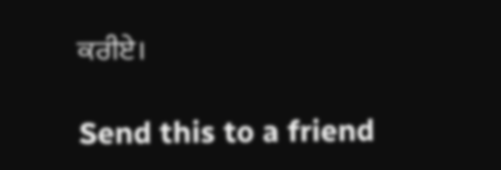ਕਰੀਏ।

Send this to a friend